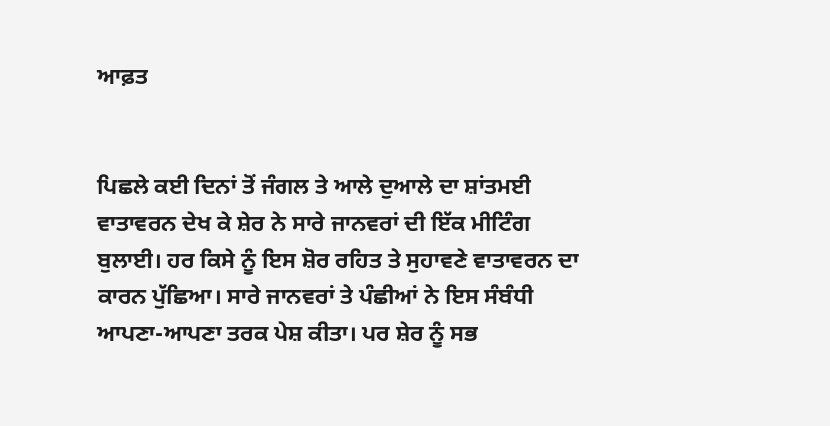ਆਫ਼ਤ


ਪਿਛਲੇ ਕਈ ਦਿਨਾਂ ਤੋਂ ਜੰਗਲ ਤੇ ਆਲੇ ਦੁਆਲੇ ਦਾ ਸ਼ਾਂਤਮਈ ਵਾਤਾਵਰਨ ਦੇਖ ਕੇ ਸ਼ੇਰ ਨੇ ਸਾਰੇ ਜਾਨਵਰਾਂ ਦੀ ਇੱਕ ਮੀਟਿੰਗ ਬੁਲਾਈ। ਹਰ ਕਿਸੇ ਨੂੰ ਇਸ ਸ਼ੋਰ ਰਹਿਤ ਤੇ ਸੁਹਾਵਣੇ ਵਾਤਾਵਰਨ ਦਾ ਕਾਰਨ ਪੁੱਛਿਆ। ਸਾਰੇ ਜਾਨਵਰਾਂ ਤੇ ਪੰਛੀਆਂ ਨੇ ਇਸ ਸੰਬੰਧੀ ਆਪਣਾ-ਆਪਣਾ ਤਰਕ ਪੇਸ਼ ਕੀਤਾ। ਪਰ ਸ਼ੇਰ ਨੂੰ ਸਭ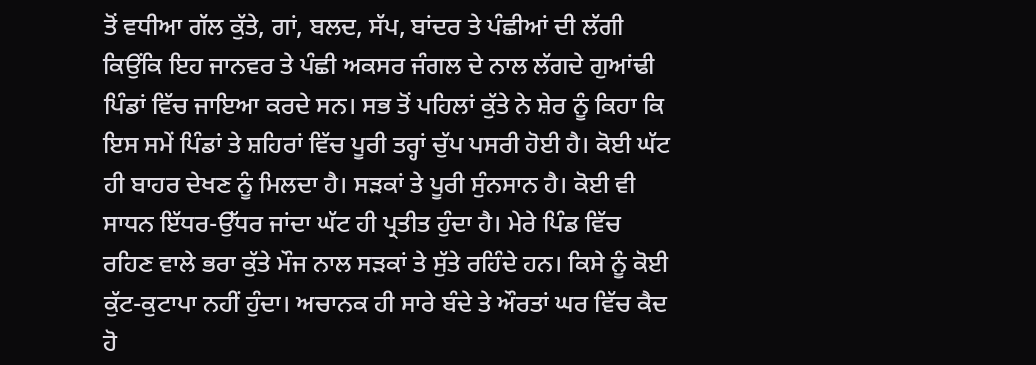ਤੋਂ ਵਧੀਆ ਗੱਲ ਕੁੱਤੇ, ਗਾਂ, ਬਲਦ, ਸੱਪ, ਬਾਂਦਰ ਤੇ ਪੰਛੀਆਂ ਦੀ ਲੱਗੀ ਕਿਉਂਕਿ ਇਹ ਜਾਨਵਰ ਤੇ ਪੰਛੀ ਅਕਸਰ ਜੰਗਲ ਦੇ ਨਾਲ ਲੱਗਦੇ ਗੁਆਂਢੀ ਪਿੰਡਾਂ ਵਿੱਚ ਜਾਇਆ ਕਰਦੇ ਸਨ। ਸਭ ਤੋਂ ਪਹਿਲਾਂ ਕੁੱਤੇ ਨੇ ਸ਼ੇਰ ਨੂੰ ਕਿਹਾ ਕਿ ਇਸ ਸਮੇਂ ਪਿੰਡਾਂ ਤੇ ਸ਼ਹਿਰਾਂ ਵਿੱਚ ਪੂਰੀ ਤਰ੍ਹਾਂ ਚੁੱਪ ਪਸਰੀ ਹੋਈ ਹੈ। ਕੋਈ ਘੱਟ ਹੀ ਬਾਹਰ ਦੇਖਣ ਨੂੰ ਮਿਲਦਾ ਹੈ। ਸੜਕਾਂ ਤੇ ਪੂਰੀ ਸੁੰਨਸਾਨ ਹੈ। ਕੋਈ ਵੀ ਸਾਧਨ ਇੱਧਰ-ਉੱਧਰ ਜਾਂਦਾ ਘੱਟ ਹੀ ਪ੍ਰਤੀਤ ਹੁੰਦਾ ਹੈ। ਮੇਰੇ ਪਿੰਡ ਵਿੱਚ ਰਹਿਣ ਵਾਲੇ ਭਰਾ ਕੁੱਤੇ ਮੌਜ ਨਾਲ ਸੜਕਾਂ ਤੇ ਸੁੱਤੇ ਰਹਿੰਦੇ ਹਨ। ਕਿਸੇ ਨੂੰ ਕੋਈ ਕੁੱਟ-ਕੁਟਾਪਾ ਨਹੀਂ ਹੁੰਦਾ। ਅਚਾਨਕ ਹੀ ਸਾਰੇ ਬੰਦੇ ਤੇ ਔਰਤਾਂ ਘਰ ਵਿੱਚ ਕੈਦ ਹੋ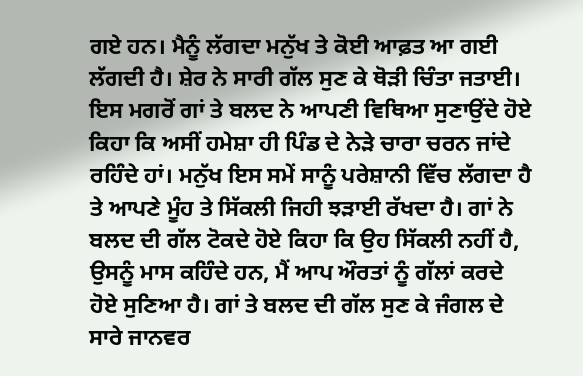ਗਏ ਹਨ। ਮੈਨੂੰ ਲੱਗਦਾ ਮਨੁੱਖ ਤੇ ਕੋਈ ਆਫ਼ਤ ਆ ਗਈ ਲੱਗਦੀ ਹੈ। ਸ਼ੇਰ ਨੇ ਸਾਰੀ ਗੱਲ ਸੁਣ ਕੇ ਥੋੜੀ ਚਿੰਤਾ ਜਤਾਈ। ਇਸ ਮਗਰੋਂ ਗਾਂ ਤੇ ਬਲਦ ਨੇ ਆਪਣੀ ਵਿਥਿਆ ਸੁਣਾਉਂਦੇ ਹੋਏ ਕਿਹਾ ਕਿ ਅਸੀਂ ਹਮੇਸ਼ਾ ਹੀ ਪਿੰਡ ਦੇ ਨੇੜੇ ਚਾਰਾ ਚਰਨ ਜਾਂਦੇ ਰਹਿੰਦੇ ਹਾਂ। ਮਨੁੱਖ ਇਸ ਸਮੇਂ ਸਾਨੂੰ ਪਰੇਸ਼ਾਨੀ ਵਿੱਚ ਲੱਗਦਾ ਹੈ ਤੇ ਆਪਣੇ ਮੂੰਹ ਤੇ ਸਿੱਕਲੀ ਜਿਹੀ ਝੜਾਈ ਰੱਖਦਾ ਹੈ। ਗਾਂ ਨੇ ਬਲਦ ਦੀ ਗੱਲ ਟੋਕਦੇ ਹੋਏ ਕਿਹਾ ਕਿ ਉਹ ਸਿੱਕਲੀ ਨਹੀਂ ਹੈ, ਉਸਨੂੰ ਮਾਸ ਕਹਿੰਦੇ ਹਨ, ਮੈਂ ਆਪ ਔਰਤਾਂ ਨੂੰ ਗੱਲਾਂ ਕਰਦੇ ਹੋਏ ਸੁਣਿਆ ਹੈ। ਗਾਂ ਤੇ ਬਲਦ ਦੀ ਗੱਲ ਸੁਣ ਕੇ ਜੰਗਲ ਦੇ ਸਾਰੇ ਜਾਨਵਰ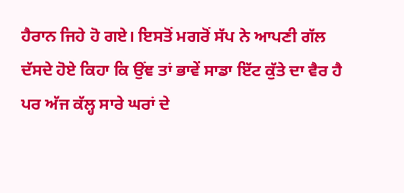ਹੈਰਾਨ ਜਿਹੇ ਹੋ ਗਏ। ਇਸਤੋਂ ਮਗਰੋਂ ਸੱਪ ਨੇ ਆਪਣੀ ਗੱਲ ਦੱਸਦੇ ਹੋਏ ਕਿਹਾ ਕਿ ਉਂਞ ਤਾਂ ਭਾਵੇਂ ਸਾਡਾ ਇੱਟ ਕੁੱਤੇ ਦਾ ਵੈਰ ਹੈ ਪਰ ਅੱਜ ਕੱਲ੍ਹ ਸਾਰੇ ਘਰਾਂ ਦੇ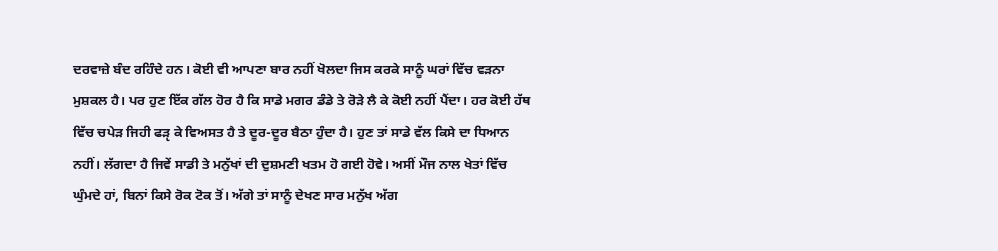ਦਰਵਾਜ਼ੇ ਬੰਦ ਰਹਿੰਦੇ ਹਨ। ਕੋਈ ਵੀ ਆਪਣਾ ਬਾਰ ਨਹੀਂ ਖੋਲਦਾ ਜਿਸ ਕਰਕੇ ਸਾਨੂੰ ਘਰਾਂ ਵਿੱਚ ਵੜਨਾ ਮੁਸ਼ਕਲ ਹੈ। ਪਰ ਹੁਣ ਇੱਕ ਗੱਲ ਹੋਰ ਹੈ ਕਿ ਸਾਡੇ ਮਗਰ ਡੰਡੇ ਤੇ ਰੋੜੇ ਲੈ ਕੇ ਕੋਈ ਨਹੀਂ ਪੈਂਦਾ। ਹਰ ਕੋਈ ਹੱਥ ਵਿੱਚ ਚਪੇੜ ਜਿਹੀ ਫੜੵ ਕੇ ਵਿਅਸਤ ਹੈ ਤੇ ਦੂਰ-ਦੂਰ ਬੈਠਾ ਹੁੰਦਾ ਹੈ। ਹੁਣ ਤਾਂ ਸਾਡੇ ਵੱਲ ਕਿਸੇ ਦਾ ਧਿਆਨ ਨਹੀਂ। ਲੱਗਦਾ ਹੈ ਜਿਵੇਂ ਸਾਡੀ ਤੇ ਮਨੁੱਖਾਂ ਦੀ ਦੁਸ਼ਮਣੀ ਖਤਮ ਹੋ ਗਈ ਹੋਵੇ। ਅਸੀਂ ਮੌਜ ਨਾਲ ਖੇਤਾਂ ਵਿੱਚ ਘੁੰਮਦੇ ਹਾਂ, ਬਿਨਾਂ ਕਿਸੇ ਰੋਕ ਟੋਕ ਤੋਂ। ਅੱਗੇ ਤਾਂ ਸਾਨੂੰ ਦੇਖਣ ਸਾਰ ਮਨੁੱਖ ਅੱਗ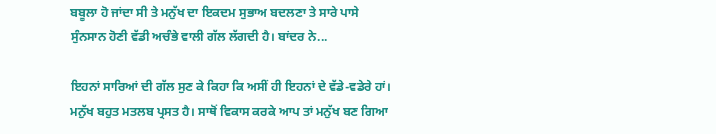ਬਬੂਲਾ ਹੋ ਜਾਂਦਾ ਸੀ ਤੇ ਮਨੁੱਖ ਦਾ ਇਕਦਮ ਸੁਭਾਅ ਬਦਲਣਾ ਤੇ ਸਾਰੇ ਪਾਸੇ ਸੁੰਨਸਾਨ ਹੋਣੀ ਵੱਡੀ ਅਚੰਭੇ ਵਾਲੀ ਗੱਲ ਲੱਗਦੀ ਹੈ। ਬਾਂਦਰ ਨੇ...

ਇਹਨਾਂ ਸਾਰਿਆਂ ਦੀ ਗੱਲ ਸੁਣ ਕੇ ਕਿਹਾ ਕਿ ਅਸੀਂ ਹੀ ਇਹਨਾਂ ਦੇ ਵੱਡੇ-ਵਡੇਰੇ ਹਾਂ। ਮਨੁੱਖ ਬਹੁਤ ਮਤਲਬ ਪ੍ਰਸਤ ਹੈ। ਸਾਥੋਂ ਵਿਕਾਸ ਕਰਕੇ ਆਪ ਤਾਂ ਮਨੁੱਖ ਬਣ ਗਿਆ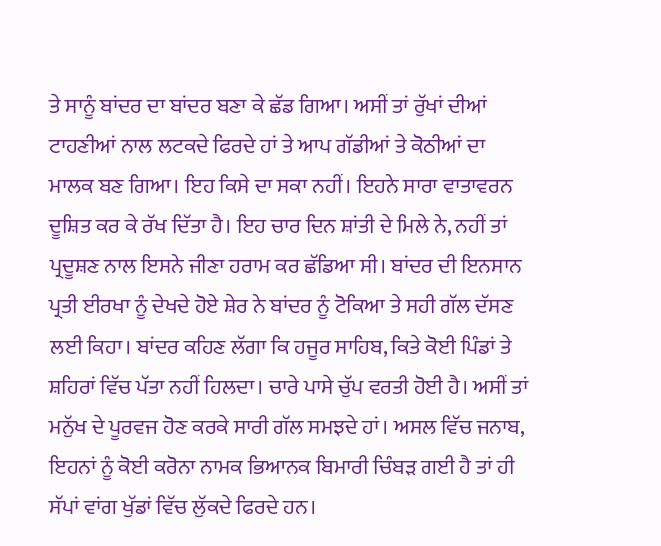ਤੇ ਸਾਨੂੰ ਬਾਂਦਰ ਦਾ ਬਾਂਦਰ ਬਣਾ ਕੇ ਛੱਡ ਗਿਆ। ਅਸੀਂ ਤਾਂ ਰੁੱਖਾਂ ਦੀਆਂ ਟਾਹਣੀਆਂ ਨਾਲ ਲਟਕਦੇ ਫਿਰਦੇ ਹਾਂ ਤੇ ਆਪ ਗੱਡੀਆਂ ਤੇ ਕੋਠੀਆਂ ਦਾ ਮਾਲਕ ਬਣ ਗਿਆ। ਇਹ ਕਿਸੇ ਦਾ ਸਕਾ ਨਹੀਂ। ਇਹਨੇ ਸਾਰਾ ਵਾਤਾਵਰਨ ਦੂਸ਼ਿਤ ਕਰ ਕੇ ਰੱਖ ਦਿੱਤਾ ਹੈ। ਇਹ ਚਾਰ ਦਿਨ ਸ਼ਾਂਤੀ ਦੇ ਮਿਲੇ ਨੇ, ਨਹੀਂ ਤਾਂ ਪ੍ਰਦੂਸ਼ਣ ਨਾਲ ਇਸਨੇ ਜੀਣਾ ਹਰਾਮ ਕਰ ਛੱਡਿਆ ਸੀ। ਬਾਂਦਰ ਦੀ ਇਨਸਾਨ ਪ੍ਰਤੀ ਈਰਖਾ ਨੂੰ ਦੇਖਦੇ ਹੋਏ ਸ਼ੇਰ ਨੇ ਬਾਂਦਰ ਨੂੰ ਟੋਕਿਆ ਤੇ ਸਹੀ ਗੱਲ ਦੱਸਣ ਲਈ ਕਿਹਾ। ਬਾਂਦਰ ਕਹਿਣ ਲੱਗਾ ਕਿ ਹਜੂਰ ਸਾਹਿਬ, ਕਿਤੇ ਕੋਈ ਪਿੰਡਾਂ ਤੇ ਸ਼ਹਿਰਾਂ ਵਿੱਚ ਪੱਤਾ ਨਹੀਂ ਹਿਲਦਾ। ਚਾਰੇ ਪਾਸੇ ਚੁੱਪ ਵਰਤੀ ਹੋਈ ਹੈ। ਅਸੀਂ ਤਾਂ ਮਨੁੱਖ ਦੇ ਪੂਰਵਜ ਹੋਣ ਕਰਕੇ ਸਾਰੀ ਗੱਲ ਸਮਝਦੇ ਹਾਂ। ਅਸਲ ਵਿੱਚ ਜਨਾਬ, ਇਹਨਾਂ ਨੂੰ ਕੋਈ ਕਰੋਨਾ ਨਾਮਕ ਭਿਆਨਕ ਬਿਮਾਰੀ ਚਿੰਬੜ ਗਈ ਹੈ ਤਾਂ ਹੀ ਸੱਪਾਂ ਵਾਂਗ ਖੁੱਡਾਂ ਵਿੱਚ ਲੁੱਕਦੇ ਫਿਰਦੇ ਹਨ।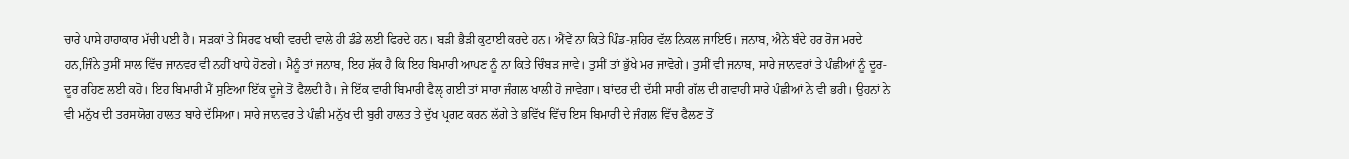ਚਾਰੇ ਪਾਸੇ ਹਾਹਾਕਾਰ ਮੱਚੀ ਪਈ ਹੈ। ਸੜਕਾਂ ਤੇ ਸਿਰਫ ਖਾਕੀ ਵਰਦੀ ਵਾਲੇ ਹੀ ਡੰਡੇ ਲਈ ਫਿਰਦੇ ਹਨ। ਬੜੀ ਭੈੜੀ ਕੁਟਾਈ ਕਰਦੇ ਹਨ। ਐਂਵੇਂ ਨਾ ਕਿਤੇ ਪਿੰਡ-ਸ਼ਹਿਰ ਵੱਲ ਨਿਕਲ ਜਾਇਓ। ਜਨਾਬ, ਐਨੇ ਬੰਦੇ ਹਰ ਰੋਜ ਮਰਦੇ ਹਨ,ਜਿੰਨੇ ਤੁਸੀਂ ਸਾਲ ਵਿੱਚ ਜਾਨਵਰ ਵੀ ਨਹੀਂ ਖਾਧੇ ਹੋਣਗੇ। ਮੈਨੂੰ ਤਾਂ ਜਨਾਬ, ਇਹ ਸ਼ੱਕ ਹੈ ਕਿ ਇਹ ਬਿਮਾਰੀ ਆਪਣ ਨੂੰ ਨਾ ਕਿਤੇ ਚਿੰਬੜ ਜਾਵੇ। ਤੁਸੀਂ ਤਾਂ ਭੁੱਖੇ ਮਰ ਜਾਵੋਗੇ। ਤੁਸੀਂ ਵੀ ਜਨਾਬ, ਸਾਰੇ ਜਾਨਵਰਾਂ ਤੇ ਪੰਛੀਆਂ ਨੂੰ ਦੂਰ-ਦੂਰ ਰਹਿਣ ਲਈ ਕਹੋ। ਇਹ ਬਿਮਾਰੀ ਮੈਂ ਸੁਣਿਆ ਇੱਕ ਦੂਜੇ ਤੋਂ ਫੈਲਦੀ ਹੈ। ਜੇ ਇੱਕ ਵਾਰੀ ਬਿਮਾਰੀ ਫੈਲੵ ਗਈ ਤਾਂ ਸਾਰਾ ਜੰਗਲ ਖਾਲੀ ਹੋ ਜਾਵੇਗਾ। ਬਾਂਦਰ ਦੀ ਦੱਸੀ ਸਾਰੀ ਗੱਲ ਦੀ ਗਵਾਹੀ ਸਾਰੇ ਪੰਛੀਆਂ ਨੇ ਵੀ ਭਰੀ। ਉਹਨਾਂ ਨੇ ਵੀ ਮਨੁੱਖ ਦੀ ਤਰਸਯੋਗ ਹਾਲਤ ਬਾਰੇ ਦੱਸਿਆ। ਸਾਰੇ ਜਾਨਵਰ ਤੇ ਪੰਛੀ ਮਨੁੱਖ ਦੀ ਬੁਰੀ ਹਾਲਤ ਤੇ ਦੁੱਖ ਪ੍ਰਗਟ ਕਰਨ ਲੱਗੇ ਤੇ ਭਵਿੱਖ ਵਿੱਚ ਇਸ ਬਿਮਾਰੀ ਦੇ ਜੰਗਲ ਵਿੱਚ ਫੈਲਣ ਤੋਂ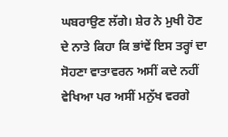ਘਬਰਾਉਣ ਲੱਗੇ। ਸ਼ੇਰ ਨੇ ਮੁਖੀ ਹੋਣ ਦੇ ਨਾਤੇ ਕਿਹਾ ਕਿ ਭਾਂਵੇਂ ਇਸ ਤਰ੍ਹਾਂ ਦਾ ਸੋਹਣਾ ਵਾਤਾਵਰਨ ਅਸੀਂ ਕਦੇ ਨਹੀਂ ਵੇਖਿਆ ਪਰ ਅਸੀਂ ਮਨੁੱਖ ਵਰਗੇ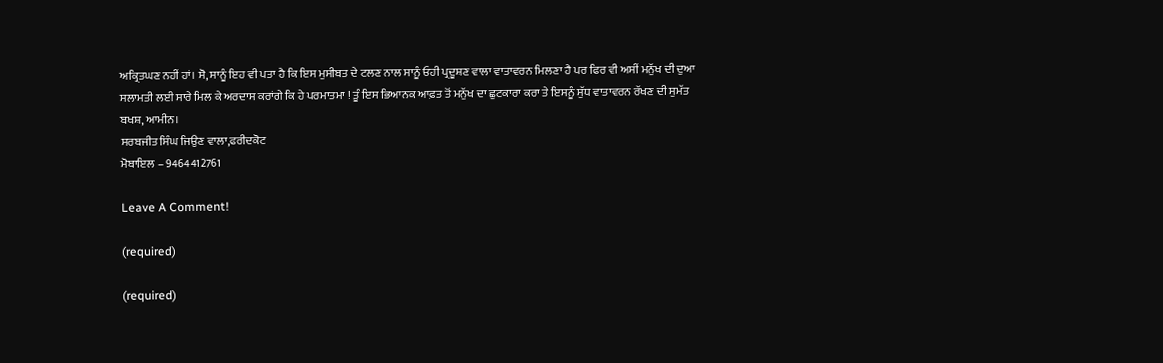ਅਕ੍ਰਿਤਘਣ ਨਹੀਂ ਹਾਂ। ਸੋ, ਸਾਨੂੰ ਇਹ ਵੀ ਪਤਾ ਹੈ ਕਿ ਇਸ ਮੁਸੀਬਤ ਦੇ ਟਲਣ ਨਾਲ ਸਾਨੂੰ ਓਹੀ ਪ੍ਰਦੂਸ਼ਣ ਵਾਲਾ ਵਾਤਾਵਰਨ ਮਿਲਣਾ ਹੈ ਪਰ ਫਿਰ ਵੀ ਅਸੀਂ ਮਨੁੱਖ ਦੀ ਦੁਆ ਸਲਾਮਤੀ ਲਈ ਸਾਰੇ ਮਿਲ ਕੇ ਅਰਦਾਸ ਕਰਾਂਗੇ ਕਿ ਹੇ ਪਰਮਾਤਮਾ ! ਤੂੰ ਇਸ ਭਿਆਨਕ ਆਫ਼ਤ ਤੋਂ ਮਨੁੱਖ ਦਾ ਛੁਟਕਾਰਾ ਕਰਾ ਤੇ ਇਸਨੂੰ ਸੁੱਧ ਵਾਤਾਵਰਨ ਰੱਖਣ ਦੀ ਸੁਮੱਤ ਬਖਸ਼, ਆਮੀਨ।
ਸਰਬਜੀਤ ਸਿੰਘ ਜਿਉਣ ਵਾਲਾ,ਫਰੀਦਕੋਟ
ਮੋਬਾਇਲ – 9464412761

Leave A Comment!

(required)

(required)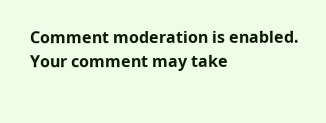Comment moderation is enabled. Your comment may take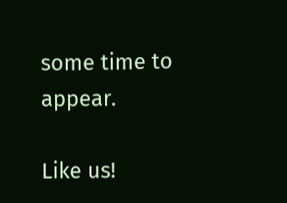some time to appear.

Like us!